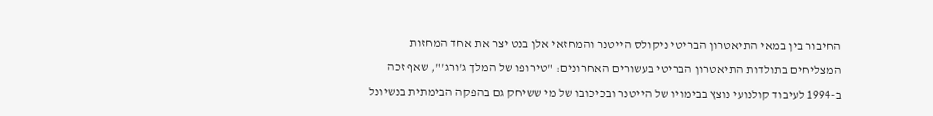החיבור בין במאי התיאטרון הבריטי ניקולס הייטנר והמחזאי אלן בנט יצר את אחד המחזות המצליחים בתולדות התיאטרון הבריטי בעשורים האחרונים: "טירופו של המלך ג'ורג'", שאף זכה ב-1994 לעיבוד קולנועי נוצץ בבימויו של הייטנר ובכיכובו של מי ששיחק גם בהפקה הבימתית בנשיונל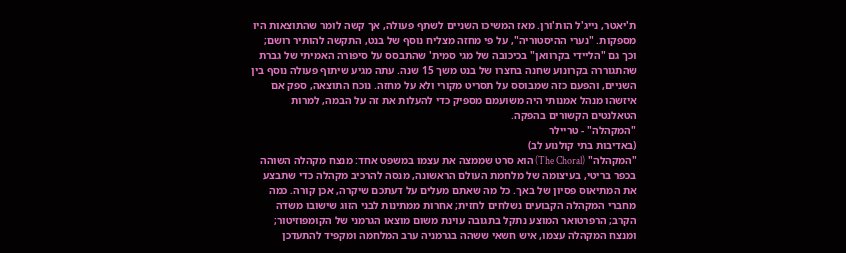ת'יאטר, נייג'ל הות'ורן. מאז המשיכו השניים לשתף פעולה, אך קשה לומר שהתוצאות היו מספקות. "נערי ההיסטוריה", על פי מחזה מצליח נוסף של בנט, התקשה להותיר רושם; וכך גם "הליידי בקרוואן" בכיכובה של מגי סמית' שהתבסס על סיפורה האמיתי של גברת שהתגוררה בקרונוע שחנה בחצרו של בנט משך 15 שנה. עתה מגיע שיתוף פעולה נוסף בין השניים, והפעם כזה שמבוסס על תסריט מקורי ולא על מחזה. נוכח התוצאה, ספק אם איזשהו מנהל אמנותי היה משועמם מספיק כדי להעלות את זה על הבמה, למרות הטאלנטים הקשורים בהפקה.
"המקהלה" - טריילר
(באדיבות בתי קולנוע לב)
"המקהלה" (The Choral) הוא סרט שממצה את עצמו במשפט אחד: מנצח מקהלה השוהה בכפר בריטי, בעיצומה של מלחמת העולם הראשונה, מנסה להרכיב מקהלה כדי שתבצע את המתיאוס פסיון של באך. כל מה שאתם מעלים על דעתכם שיקרה, אכן קורה. כמה מחברי המקהלה הקבועים נשלחים לחזית; אחרות ממתינות לבני הזוג שישובו משדה הקרב; הרפרטואר המוצע נתקל בתגובה עוינת משום מוצאו הגרמני של הקומפוזיטור; ומנצח המקהלה עצמו, איש חשאי ששהה בגרמניה ערב המלחמה ומקפיד להתעדכן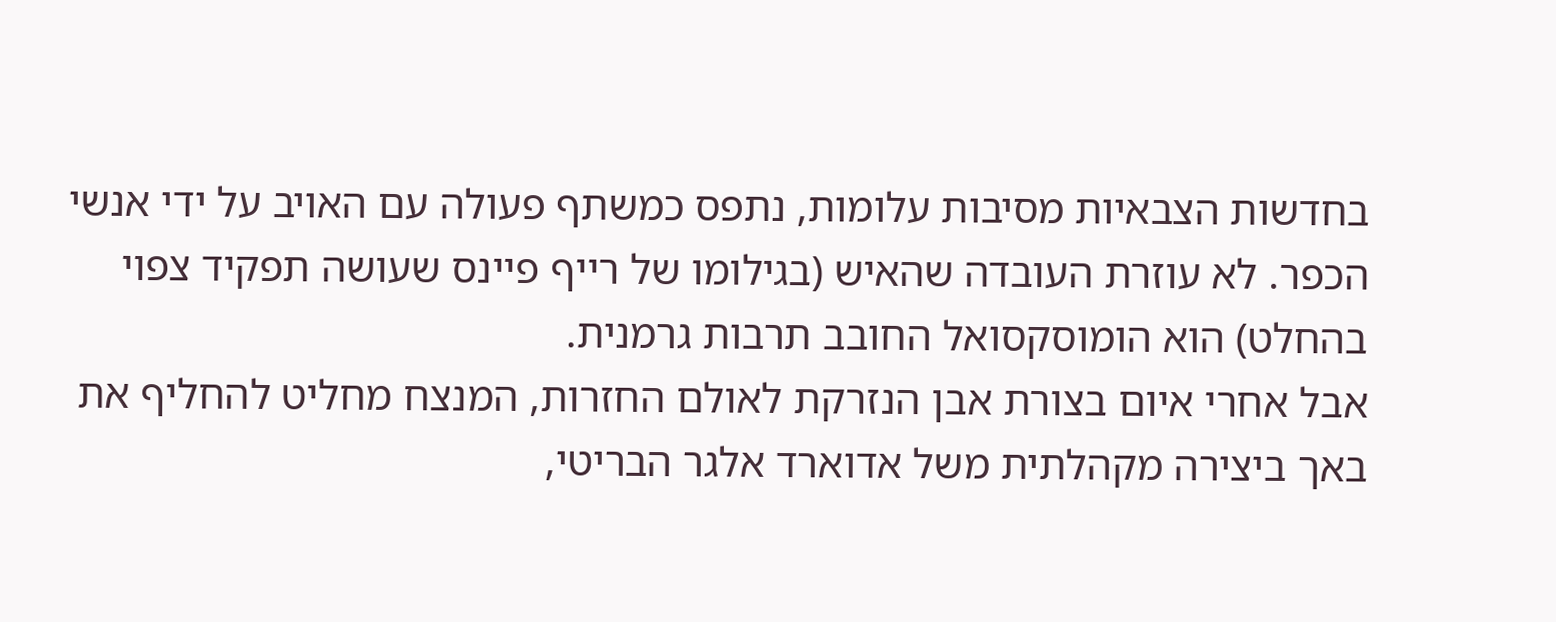בחדשות הצבאיות מסיבות עלומות, נתפס כמשתף פעולה עם האויב על ידי אנשי הכפר. לא עוזרת העובדה שהאיש (בגילומו של רייף פיינס שעושה תפקיד צפוי בהחלט) הוא הומוסקסואל החובב תרבות גרמנית.
אבל אחרי איום בצורת אבן הנזרקת לאולם החזרות, המנצח מחליט להחליף את באך ביצירה מקהלתית משל אדוארד אלגר הבריטי,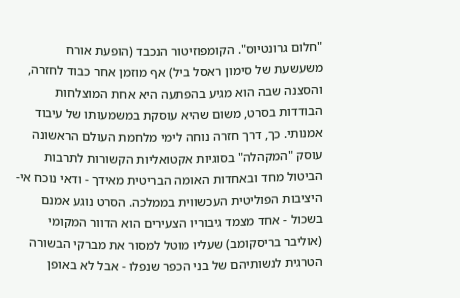"חלום גרונטיוס". הקומפוזיטור הנכבד (הופעת אורח משעשעת של סימון ראסל ביל) אף מוזמן אחר כבוד לחזרה, והסצנה שבה הוא מגיע בהפתעה היא אחת המוצלחות הבודדות בסרט, משום שהיא עוסקת במשמעותו של עיבוד אמנותי. כך, דרך חזרה נוחה לימי מלחמת העולם הראשונה עוסק "המקהלה" בסוגיות אקטואליות הקשורות לתרבות הביטול מחד ובאחדות האומה הבריטית מאידך - ודאי נוכח אי-היציבות הפוליטית העכשווית בממלכה. הסרט נוגע אמנם בשכול - אחד מצמד גיבוריו הצעירים הוא הדוור המקומי (אוליבר בריסקומב) שעליו מוטל למסור את מברקי הבשורה הטרגית לנשותיהם של בני הכפר שנפלו - אבל לא באופן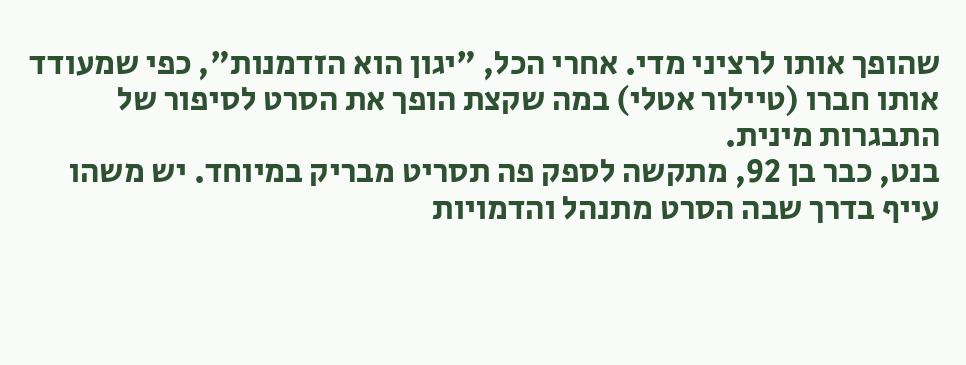שהופך אותו לרציני מדי. אחרי הכל, "יגון הוא הזדמנות", כפי שמעודד אותו חברו (טיילור אטלי) במה שקצת הופך את הסרט לסיפור של התבגרות מינית.
בנט, כבר בן 92, מתקשה לספק פה תסריט מבריק במיוחד. יש משהו עייף בדרך שבה הסרט מתנהל והדמויות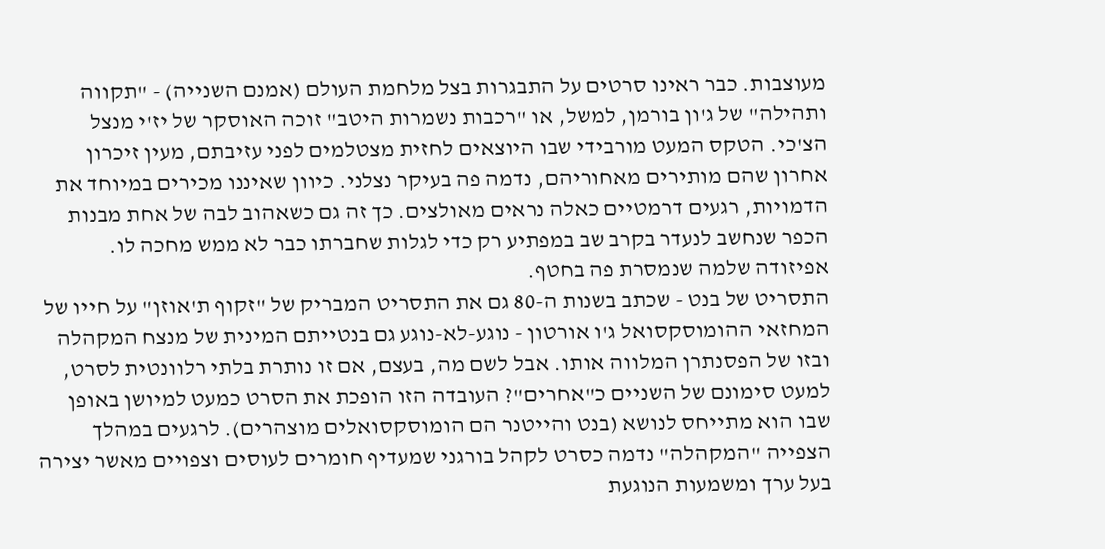מעוצבות. כבר ראינו סרטים על התבגרות בצל מלחמת העולם (אמנם השנייה) - "תקווה ותהילה" של ג'ון בורמן, למשל, או "רכבות נשמרות היטב" זוכה האוסקר של יז'י מנצל הצ'כי. הטקס המעט מורבידי שבו היוצאים לחזית מצטלמים לפני עזיבתם, מעין זיכרון אחרון שהם מותירים מאחוריהם, נדמה פה בעיקר נצלני. כיוון שאיננו מכירים במיוחד את הדמויות, רגעים דרמטיים כאלה נראים מאולצים. כך זה גם כשאהוב לבה של אחת מבנות הכפר שנחשב לנעדר בקרב שב במפתיע רק כדי לגלות שחברתו כבר לא ממש מחכה לו. אפיזודה שלמה שנמסרת פה בחטף.
התסריט של בנט - שכתב בשנות ה-80 גם את התסריט המבריק של "זקוף ת'אוזן" על חייו של המחזאי ההומוסקסואל ג'ו אורטון - נוגע-לא-נוגע גם בנטייתם המינית של מנצח המקהלה ובזו של הפסנתרן המלווה אותו. אבל לשם מה, בעצם, אם זו נותרת בלתי רלוונטית לסרט, למעט סימונם של השניים כ"אחרים"? העובדה הזו הופכת את הסרט כמעט למיושן באופן שבו הוא מתייחס לנושא (בנט והייטנר הם הומוסקסואלים מוצהרים). לרגעים במהלך הצפייה "המקהלה" נדמה כסרט לקהל בורגני שמעדיף חומרים לעוסים וצפויים מאשר יצירה בעל ערך ומשמעות הנוגעת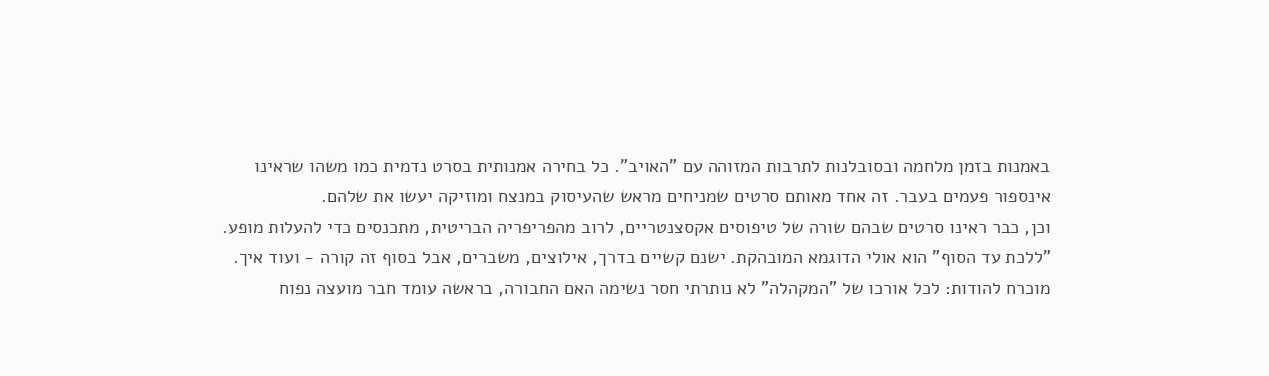באמנות בזמן מלחמה ובסובלנות לתרבות המזוהה עם "האויב". כל בחירה אמנותית בסרט נדמית כמו משהו שראינו אינספור פעמים בעבר. זה אחד מאותם סרטים שמניחים מראש שהעיסוק במנצח ומוזיקה יעשו את שלהם.
וכן, כבר ראינו סרטים שבהם שורה של טיפוסים אקסצנטריים, לרוב מהפריפריה הבריטית, מתכנסים כדי להעלות מופע. "ללכת עד הסוף" הוא אולי הדוגמא המובהקת. ישנם קשיים בדרך, אילוצים, משברים, אבל בסוף זה קורה - ועוד איך. מוכרח להודות: לכל אורכו של "המקהלה" לא נותרתי חסר נשימה האם החבורה, בראשה עומד חבר מועצה נפוח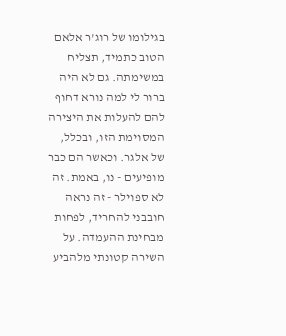בגילומו של רוג'ר אלאם הטוב כתמיד, תצליח במשימתה. גם לא היה ברור לי למה נורא דחוף להם להעלות את היצירה המסוימת הזו, ובכלל, של אלגר. וכאשר הם כבר מופיעים - נו, באמת. זה לא ספוילר - זה נראה חובבני להחריד, לפחות מבחינת ההעמדה. על השירה קטונתי מלהביע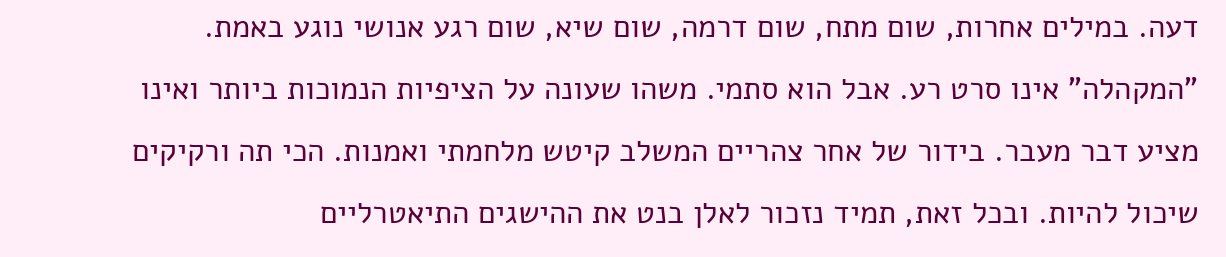דעה. במילים אחרות, שום מתח, שום דרמה, שום שיא, שום רגע אנושי נוגע באמת.
"המקהלה" אינו סרט רע. אבל הוא סתמי. משהו שעונה על הציפיות הנמוכות ביותר ואינו מציע דבר מעבר. בידור של אחר צהריים המשלב קיטש מלחמתי ואמנות. הכי תה ורקיקים שיכול להיות. ובכל זאת, תמיד נזכור לאלן בנט את ההישגים התיאטרליים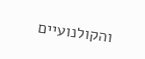והקולנועיים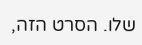שלו. הסרט הזה,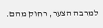למרבה הצער, רחוק מהם.